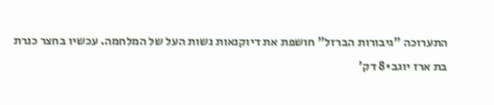התערוכה "גיבורות הברזל" חושפת את דיוקנאות נשות העל של המלחמה. עכשיו בחצר כנרת
בת ארז יוגב•8 דק'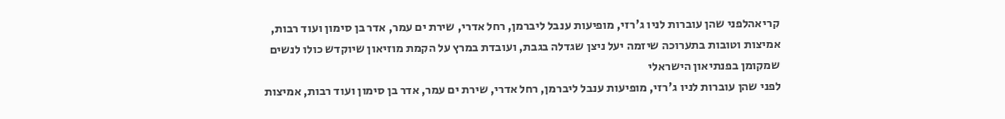קריאהלפני שהן עוברות לניו ג'רזי, מופיעות ענבל ליברמן, רחל אדרי, שירת ים עמר, אדר בן סימון ועוד רבות, אמיצות וטובות בתערוכה שיזמה יעל ניצן שגדלה בגבת, ועובדת במרץ על הקמת מוזיאון שיוקדש כולו לנשים שמקומן בפנתיאון הישראלי
לפני שהן עוברות לניו ג'רזי, מופיעות ענבל ליברמן, רחל אדרי, שירת ים עמר, אדר בן סימון ועוד רבות, אמיצות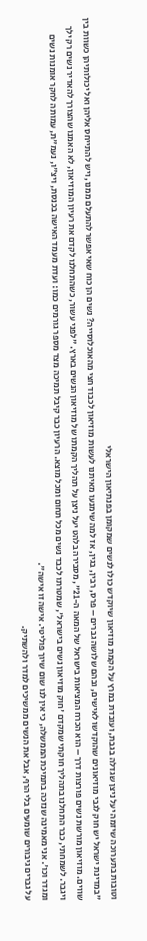וטובות בתערוכה שיזמה יעל ניצן שגדלה בגבת, ועובדת במרץ על הקמת מוזיאון שיוקדש כולו לנשים שמקומן בפנתיאון הישראלי
"במדינת ישראל יש חוק לגבי מוזיאונים שהוקדשו לאישים, ובהם שלושה גברים – פרס, רבין, בגין, אז למה שימנעו מאיתנו לעשות מוזיאון לכבוד חצי מהאוכלוסייה? נשים הן כוח שאי אפשר להתעלם ממנו, ויש להתייחס אליהן ואל יכולותיהן כשוות בין שווים. מוזיאון מורשת נשים פורצות דרך – הוא הכרח המציאות בישראל של המאה ה-21", מסבירה בלהט יעל ניצן על תהליך הקמתו של מוזיאון הנשים בארץ. "לפני עשור, כשהתחלנו לקדם את רעיון המוזיאון, לא האמנו שהצורך להאדיר נשים רק ילך ויגבר. לשמחתי, כבר התחלנו בתהליך חוקתי שמקדם 'חוק מוזיאון נשים בישראל', שמטרתו לכבד נשים מכל תחום ומכל מוצא. הרעיון כבר קיבל תמיכה מצד מספר גורמים כמו: ועדת מעמד האישה בכנסת, ויצ"ו, נעמ"ת, עמותה לחקר אומנות נשים ומגדר וכו'. אני מאמינה שנזכה בתמיכת הממשלה, כי אין לנו שום שיוך פוליטי. אישה זו אישה".
על גברים גיבורים שומעים בלי הרף, אבל את הנשים ממשיכים למדר ולהשתיק.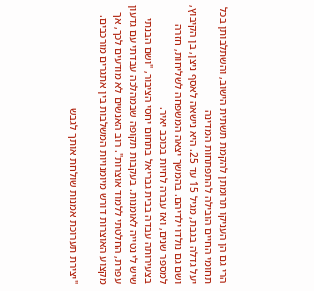הרי גם הן העניקו תרומתן להקמת תשתית הישוב, והשתלבותן בכל תחומי החיים הובילה להתפתחות המדינה
יעל גדלה בגבת, מגיל 15 עד 25. היא נישאה לאסף ניצן, בן הקיבוץ, ושם גם נולדו ילדיהם. בהמשך יצאה המשפחה לשליחות, חזרה למספר שנים, ואז עברה לחיות בכוכב יאיר.
בצעירותה עבדה בבית גבריאל בתחום יחסי הציבור, "ושם הבנתי שיש לי נטייה לאומנות. בעקבות תקופה שבמהלכה עבדתי עם גדעון עפרת, החלטתי ללמוד אוצרות". רוב האנשים לא מודעים לכך, אך מקצוע האוצרות דורש מיומנויות המשלבות בין אתגרים מורכבים.

"יצירת תערוכת אמנות שולחת אותך לגבש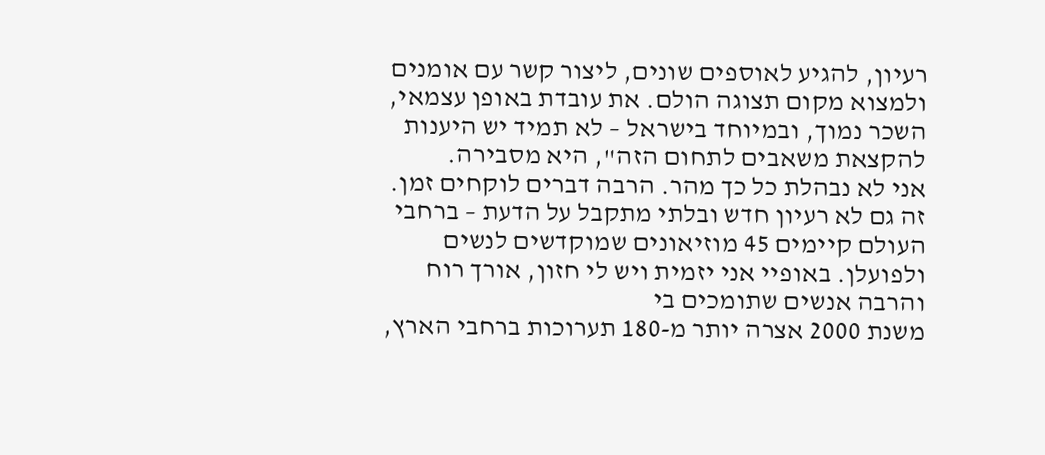רעיון, להגיע לאוספים שונים, ליצור קשר עם אומנים ולמצוא מקום תצוגה הולם. את עובדת באופן עצמאי, השכר נמוך, ובמיוחד בישראל – לא תמיד יש היענות להקצאת משאבים לתחום הזה", היא מסבירה.
אני לא נבהלת כל כך מהר. הרבה דברים לוקחים זמן. זה גם לא רעיון חדש ובלתי מתקבל על הדעת – ברחבי העולם קיימים 45 מוזיאונים שמוקדשים לנשים ולפועלן. באופיי אני יזמית ויש לי חזון, אורך רוח והרבה אנשים שתומכים בי
משנת 2000 אצרה יותר מ-180 תערוכות ברחבי הארץ,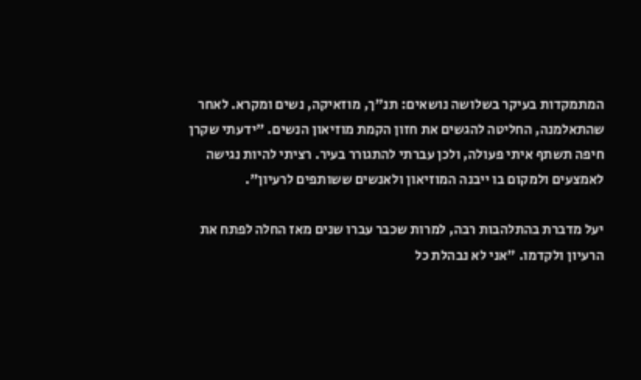המתמקדות בעיקר בשלושה נושאים: תנ"ך, מוזאיקה, נשים ומקרא. לאחר שהתאלמנה, החליטה להגשים את חזון הקמת מוזיאון הנשים. "ידעתי שקרן חיפה תשתף איתי פעולה, ולכן עברתי להתגורר בעיר. רציתי להיות נגישה לאמצעים ולמקום בו ייבנה המוזיאון ולאנשים ששותפים לרעיון".

יעל מדברת בהתלהבות רבה, למרות שכבר עברו שנים מאז החלה לפתח את הרעיון ולקדמו. "אני לא נבהלת כל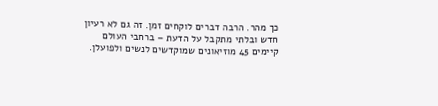כך מהר. הרבה דברים לוקחים זמן. זה גם לא רעיון חדש ובלתי מתקבל על הדעת – ברחבי העולם קיימים 45 מוזיאונים שמוקדשים לנשים ולפועלן.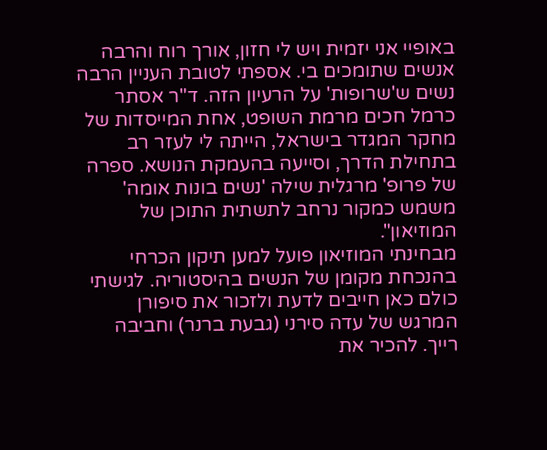באופיי אני יזמית ויש לי חזון, אורך רוח והרבה אנשים שתומכים בי. אספתי לטובת העניין הרבה נשים ש'שרופות' על הרעיון הזה. ד"ר אסתר כרמל חכים מרמת השופט, אחת המייסדות של מחקר המגדר בישראל, הייתה לי לעזר רב בתחילת הדרך, וסייעה בהעמקת הנושא. ספרה של פרופ' מרגלית שילה 'נשים בונות אומה' משמש כמקור נרחב לתשתית התוכן של המוזיאון".
מבחינתי המוזיאון פועל למען תיקון הכרחי בהנכחת מקומן של הנשים בהיסטוריה. לגישתי כולם כאן חייבים לדעת ולזכור את סיפורן המרגש של עדה סירני (גבעת ברנר) וחביבה רייך. להכיר את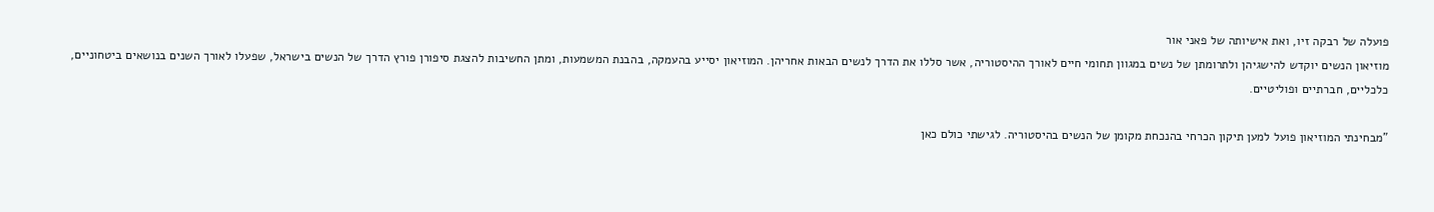פועלה של רבקה זיו, ואת אישיותה של פאני אור
מוזיאון הנשים יוקדש להישגיהן ולתרומתן של נשים במגוון תחומי חיים לאורך ההיסטוריה, אשר סללו את הדרך לנשים הבאות אחריהן. המוזיאון יסייע בהעמקה, בהבנת המשמעות, ומתן החשיבות להצגת סיפורן פורץ הדרך של הנשים בישראל, שפעלו לאורך השנים בנושאים ביטחוניים, כלכליים, חברתיים ופוליטיים.

"מבחינתי המוזיאון פועל למען תיקון הכרחי בהנכחת מקומן של הנשים בהיסטוריה. לגישתי כולם כאן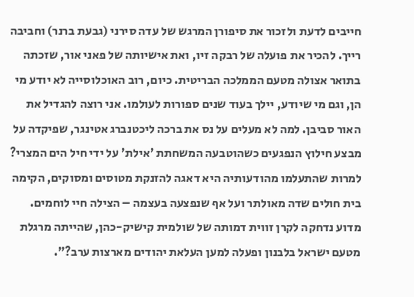חייבים לדעת ולזכור את סיפורן המרגש של עדה סירני (גבעת ברנר) וחביבה רייך. להכיר את פועלה של רבקה זיו, ואת אישיותה של פאני אור, שזכתה בתואר אצולה מטעם הממלכה הבריטית. כיום, רוב האוכלוסייה לא יודע מי הן, וגם מי שיודע, יילך בעוד שנים ספורות לעולמו. אני רוצה להגדיל את האור סביבן. למה לא מעלים על נס את ברכה ליכטנברג אטינגר, שפיקדה על מבצע חילוץ הנפגעים כשהוטבעה המשחתת 'אילת' על ידי חיל הים המצרי? למרות שהתעלמו מהודעותיה היא דאגה להזנקת מטוסים ומסוקים, הקימה בית חולים שדה מאולתר ועל אף שנפצעה בעצמה – הצילה חיי לוחמים. מדוע נדחקה לקרן זווית דמותה של שולמית קישיק-כהן, שהייתה מרגלת מטעם ישראל בלבנון ופעלה למען העלאת יהודים מארצות ערב?".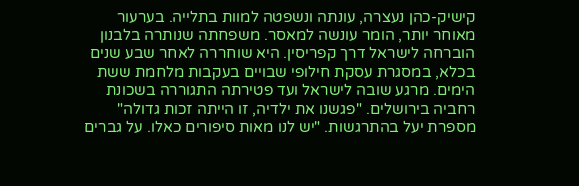קישיק-כהן נעצרה, עונתה ונשפטה למוות בתלייה. בערעור מאוחר יותר, הומר עונשה למאסר. משפחתה שנותרה בלבנון הוברחה לישראל דרך קפריסין. היא שוחררה לאחר שבע שנים בכלא, במסגרת עסקת חילופי שבויים בעקבות מלחמת ששת הימים. מרגע שובה לישראל ועד פטירתה התגוררה בשכונת רחביה בירושלים. "פגשנו את ילדיה, זו הייתה זכות גדולה" מספרת יעל בהתרגשות. "יש לנו מאות סיפורים כאלו. על גברים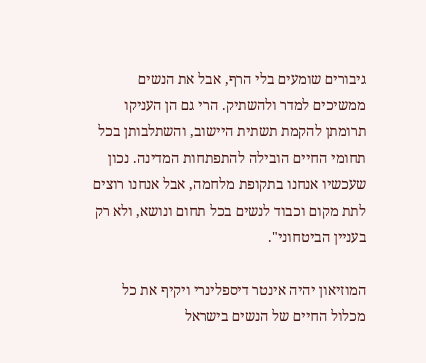גיבורים שומעים בלי הרף, אבל את הנשים ממשיכים למדר ולהשתיק. הרי גם הן העניקו תרומתן להקמת תשתית היישוב, והשתלבותן בכל תחומי החיים הובילה להתפתחות המדינה. נכון שעכשיו אנחנו בתקופת מלחמה, אבל אנחנו רוצים לתת מקום וכבוד לנשים בכל תחום ונושא, ולא רק בעניין הביטחוני".

המוזיאון יהיה אינטר דיספלינרי ויקיף את כל מכלול החיים של הנשים בישראל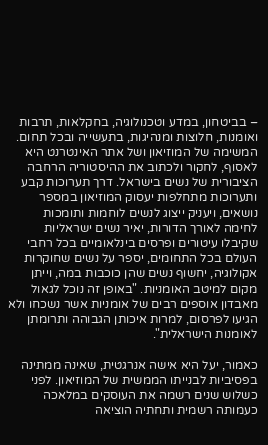– בביטחון, במדע וטכנולוגיה, בחקלאות, תרבות ואומנות, חלוצות ומנהיגות, בתעשייה ובכל תחום. המשימה של המוזיאון ושל אתר האינטרנט היא לאסוף, לחקור ולכתוב את ההיסטוריה הרחבה הציבורית של נשים בישראל. דרך תערוכות קבע ותערוכות מתחלפות יעסוק המוזיאון במספר נושאים, ויעניק ייצוג לנשים לוחמות ותומכות לחימה לאורך הדורות, יאיר נשים ישראליות שקיבלו עיטורים ופרסים בינלאומיים בכל רחבי העולם בכל התחומים, יספר על נשים שחוקרות אקולוגיה, יחשוף נשים שהן כוכבות במה, וייתן מקום למיטב האומניות. "באופן זה נוכל לגאול מאבדון אוספים רבים של אומניות אשר נשכחו ולא הגיעו לפרסום, למרות איכותן הגבוהה ותרומתן לאומנות הישראלית".

כאמור, יעל היא אישה אנרגטית, שאינה ממתינה בפסיביות לבנייתו הממשית של המוזיאון. לפני כשלוש שנים רשמה את העוסקים במלאכה כעמותה רשמית ותחתיה הוציאה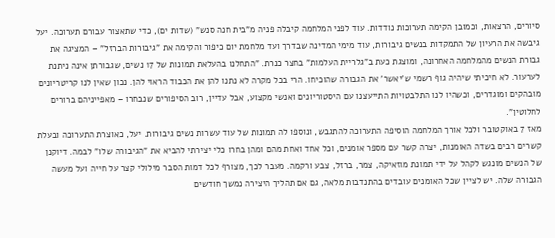סיורים, הרצאות, וכמובן הקימה תערוכות נודדות. עוד לפני המלחמה קיבלה פניה מ"בית חנה סנש" (שדות ים), כדי שתאצור עבורם תערוכה. יעל גיבשה את הרעיון של התמקדות בנשים גיבורות, עוד מימי המדינה שבדרך ועד מלחמת יום כיפור והקימה את "גיבורות הברזל" – המציגה את גבורת הנשים מהמלחמה האחרונה, ומוצגת כעת ב"גלריית העלמות" בחצר כנרת. "התחלנו בהעלאת תמונות של 17 נשים, שגבורתן אינה ניתנת לערעור. לא חיכיתי שיהיה גוף רשמי ש'יאשר' את הגבורה שהוכיחו. הרי בכל מקרה לא נתנו להן את הכבוד הראוי להן. נכון שאין לנו קריטריונים מובהקים ומוגדרים, וכשהיו לנו התלבטויות התייעצנו עם היסטוריונים ואנשי מקצוע, אבל עדיין, רוב הסיפורים שנבחרו – מאפייניהם ברורים לחלוטין".
מאז 7 באוקטובר ולכל אורך המלחמה הוסיפה התערוכה להתגבש, ונוספו לה תמונות של עוד עשרות נשים גיבורות. יעל, כאוצרת התערוכה ובעלת קשרים רבים בשדה האומנות, יצרה קשר עם מספר אומנים, וכל אחד ואחת מהם ומהן בחרו כלי יצירתי להביא את "הגיבורה שלו" לבמה. דיוקנן של הנשים מונגש לקהל על ידי תמונת מוזאיקה, צמר, ברזל, צבע ורקמה. מעבר לכך, מצורף לכל דמות הסבר מילולי קצר על חייה ועל מעשה הגבורה שלה. יש לציין שכל האומנים עובדים בהתנדבות מלאה, גם אם תהליך היצירה נמשך חודשים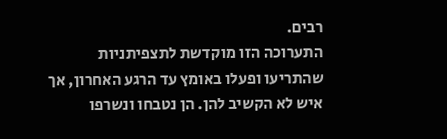רבים.
התערוכה הזו מוקדשת לתצפיתניות שהתריעו ופעלו באומץ עד הרגע האחרון, אך איש לא הקשיב להן. הן נטבחו ונשרפו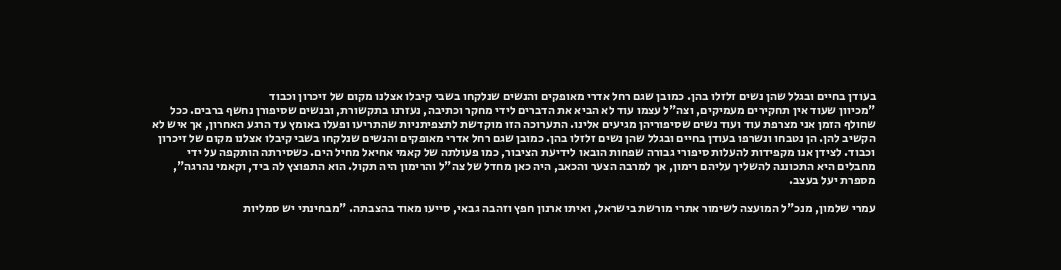בעודן בחיים ובגלל שהן נשים זלזלו בהן. כמובן שגם רחל אדרי מאופקים והנשים שנלקחו בשבי קיבלו אצלנו מקום של זיכרון וכבוד
"מכיוון שעוד אין תחקירים מעמיקים, וצה"ל עצמו עוד לא הביא את הדברים לידי מחקר וכתיבה, נעזרנו בתקשורת, ובנשים שסיפורן נחשף ברבים. ככל שחולף הזמן אני מצרפת עוד ועוד נשים שסיפוריהן מגיעים אלינו. התערוכה הזו מוקדשת לתצפיתניות שהתריעו ופעלו באומץ עד הרגע האחרון, אך איש לא הקשיב להן. הן נטבחו ונשרפו בעודן בחיים ובגלל שהן נשים זלזלו בהן. כמובן שגם רחל אדרי מאופקים והנשים שנלקחו בשבי קיבלו אצלנו מקום של זיכרון וכבוד. לצידן אנו מקפידות להעלות סיפורי גבורה שפחות הובאו לידיעת הציבור, כמו פעולתה של קאמי אחיאל מחיל הים. כשסירתה הותקפה על ידי מחבלים היא התכוננה להשליך עליהם רימון, אך למרבה הצער והכאב, היה כאן מחדל של צה"ל והרימון היה תקול. הוא התפוצץ לה ביד, וקאמי נהרגה", מספרת יעל בעצב.

עמרי שלמון, מנכ"ל המועצה לשימור אתרי מורשת בישראל, ואיתו ארנון חפץ וזהבה גבאי, סייעו מאוד בהצבתה. "מבחינתי יש סמליות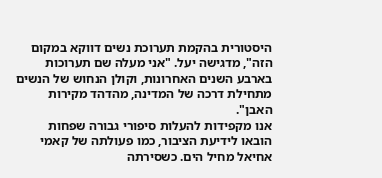היסטורית בהקמת תערוכת נשים דווקא במקום הזה", מדגישה יעל. "אני מעלה שם תערוכות בארבע השנים האחרונות, וקולן הנחוש של הנשים מתחילת דרכה של המדינה, מהדהד מקירות האבן".
אנו מקפידות להעלות סיפורי גבורה שפחות הובאו לידיעת הציבור, כמו פעולתה של קאמי אחיאל מחיל הים. כשסירתה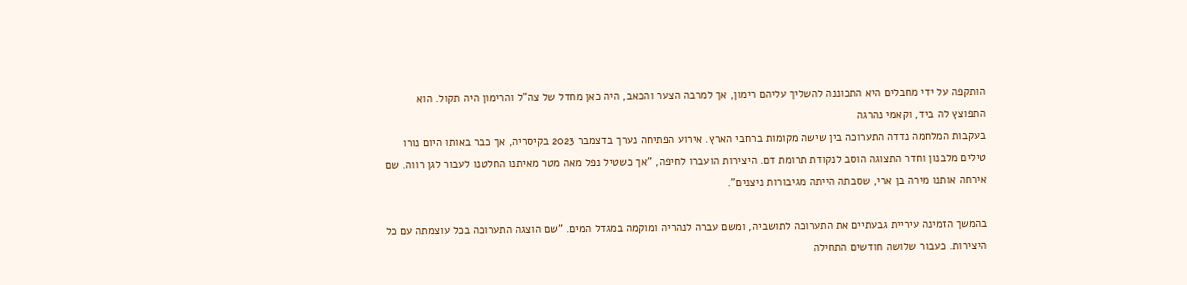הותקפה על ידי מחבלים היא התכוננה להשליך עליהם רימון, אך למרבה הצער והכאב, היה כאן מחדל של צה"ל והרימון היה תקול. הוא התפוצץ לה ביד, וקאמי נהרגה
בעקבות המלחמה נדדה התערוכה בין שישה מקומות ברחבי הארץ. אירוע הפתיחה נערך בדצמבר 2023 בקיסריה, אך כבר באותו היום נורו טילים מלבנון וחדר התצוגה הוסב לנקודת תרומת דם. היצירות הועברו לחיפה, "אך כשטיל נפל מאה מטר מאיתנו החלטנו לעבור לגן רווה. שם אירחה אותנו מירה בן ארי, שסבתה הייתה מגיבורות ניצנים".

בהמשך הזמינה עיריית גבעתיים את התערוכה לתושביה, ומשם עברה לנהריה ומוקמה במגדל המים. "שם הוצגה התערוכה בכל עוצמתה עם כל היצירות. כעבור שלושה חודשים התחילה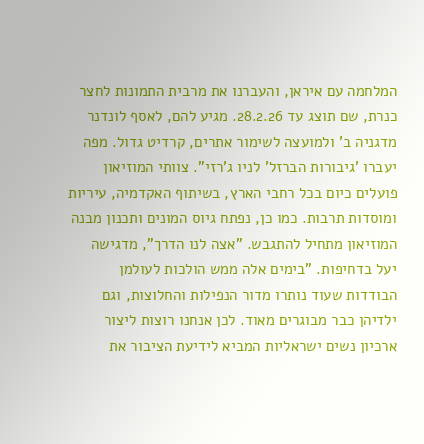המלחמה עם איראן, והעברנו את מרבית התמונות לחצר כנרת, שם תוצג עד 28.2.26. מגיע להם, לאסף לונדנר מדגניה ב' ולמועצה לשימור אתרים, קרדיט גדול. מפה יעברו 'גיבורות הברזל' לניו ג'רזי". צוותי המוזיאון פועלים כיום בכל רחבי הארץ, בשיתוף האקדמיה, עיריות ומוסדות תרבות. כמו כן, נפתח גיוס המונים ותכנון מבנה המוזיאון מתחיל להתגבש. "אצה לנו הדרך", מדגישה יעל בדחיפות. "בימים אלה ממש הולכות לעולמן הבודדות שעוד נותרו מדור הנפילות והחלוצות, וגם ילדיהן כבר מבוגרים מאוד. לכן אנחנו רוצות ליצור ארכיון נשים ישראליות המביא לידיעת הציבור את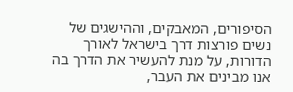הסיפורים, המאבקים, וההישגים של נשים פורצות דרך בישראל לאורך הדורות, על מנת להעשיר את הדרך בה אנו מבינים את העבר,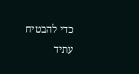כדי להבטיח עתיד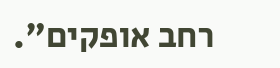רחב אופקים".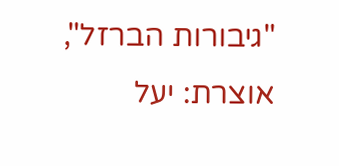"גיבורות הברזל", אוצרת: יעל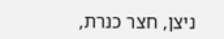ניצן, חצר כנרת,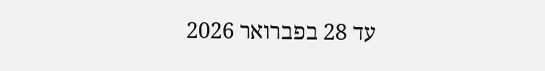עד 28 בפברואר 2026